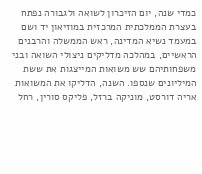כמדי שנה, יום הזיכרון לשואה ולגבורה נפתח בעצרת הממלכתית המרכזית במוזיאון יד ושם במעמד נשיא המדינה, ראש הממשלה והרבנים הראשיים, במהלכה מדליקים ניצולי השואה ובני משפחותיהם שש משואות המייצגות את ששת המיליונים שנספו. השנה, הדליקו את המשואות אריה דורסט, מוניקה ברזל, פליקס סורין, רחל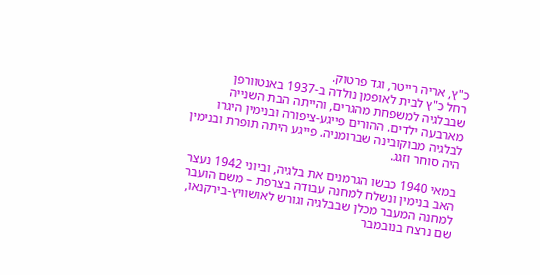כ"ץ, אריה רייטר, וגד פרטוק.
רחל כ"ץ לבית לאופמן נולדה ב-1937 באנטוורפן שבבלגיה למשפחת מהגרים, והייתה הבת השנייה מארבעה ילדים. ההורים פייגע-ציפורה ובנימין היגרו לבלגיה מבוקובינה שברומניה. פייגע היתה תופרת ובנימין היה סוחר וזגג.

במאי 1940 כבשו הגרמנים את בלגיה, וביוני 1942 נעצר האב בנימין ונשלח למחנה עבודה בצרפת – משם הועבר למחנה המעבר מכלן שבבלגיה וגורש לאושוויץ-בירקנאו, שם נרצח בנובמבר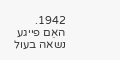1942.
האֵם פייגע נשאה בעול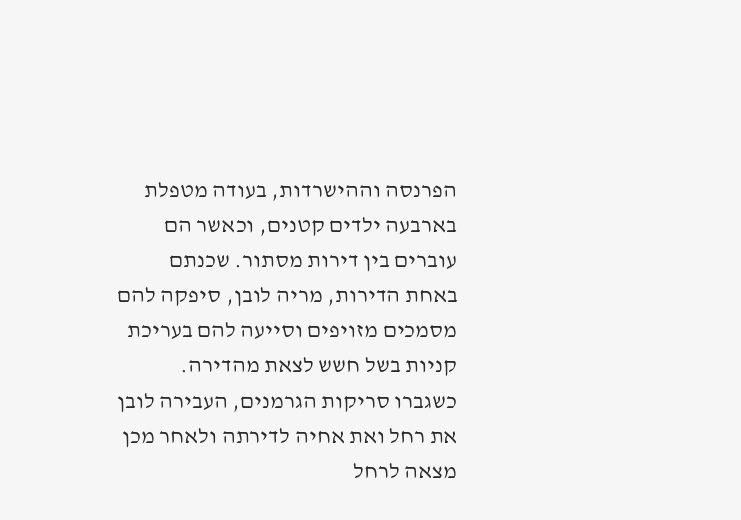הפרנסה וההישרדות, בעודה מטפלת בארבעה ילדים קטנים, וכאשר הם עוברים בין דירות מסתור. שכנתם באחת הדירות, מריה לובן, סיפקה להם מסמכים מזויפים וסייעה להם בעריכת קניות בשל חשש לצאת מהדירה. כשגברו סריקות הגרמנים, העבירה לובן את רחל ואת אחיה לדירתה ולאחר מכן מצאה לרחל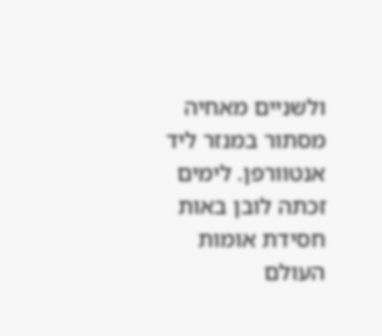ולשניים מאחיה מסתור במנזר ליד אנטוורפן. לימים זכתה לובן באות חסידת אומות העולם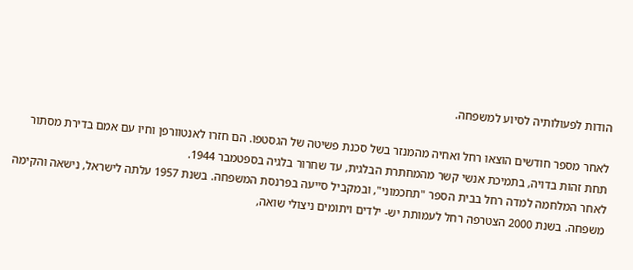הודות לפעולותיה לסיוע למשפחה.

לאחר מספר חודשים הוצאו רחל ואחיה מהמנזר בשל סכנת פשיטה של הגסטפו. הם חזרו לאנטוורפן וחיו עם אמם בדירת מסתור תחת זהות בדויה, בתמיכת אנשי קשר מהמחתרת הבלגית, עד שחרור בלגיה בספטמבר 1944.
לאחר המלחמה למדה רחל בבית הספר "תחכמוני", ובמקביל סייעה בפרנסת המשפחה. בשנת 1957 עלתה לישראל, נישאה והקימה משפחה. בשנת 2000 הצטרפה רחל לעמותת יש- ילדים ויתומים ניצולי שואה,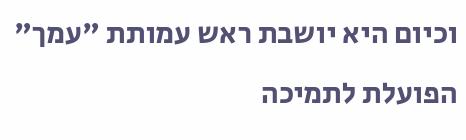וכיום היא יושבת ראש עמותת "עמך" הפועלת לתמיכה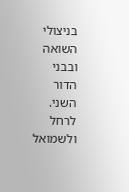בניצולי השואה ובבני הדור השני.
לרחל ולשמואל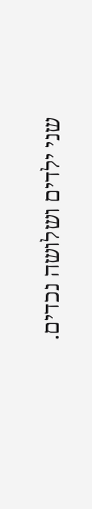שני ילדים ושלושה נכדים.